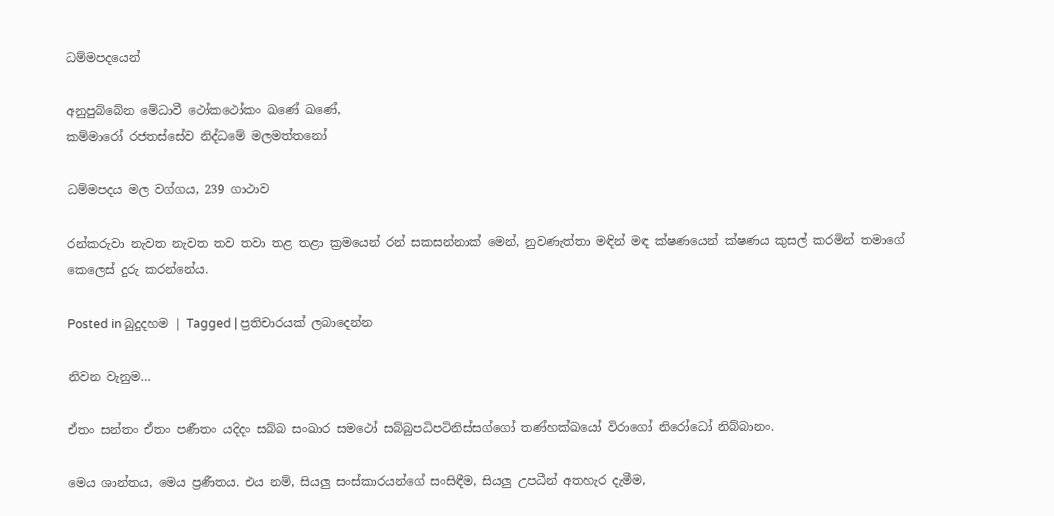ධම්මපදයෙන්

අනුපුබ්බේන මේධාවී ථෝකථෝකං ඛණේ ඛණේ,
කම්මාරෝ රජතස්සේව නිද්ධමේ මලමත්තනෝ

ධම්මපදය මල වග්ගය, 239 ගාථාව

රන්කරුවා නැවත නැවත තව තවා තළ තළා ක්‍රමයෙන් රන් සකසන්නාක් මෙන්, නුවණැත්තා මඳින් මඳ ක්ෂණයෙන් ක්ෂණය කුසල් කරමින් තමාගේ කෙලෙස් දුරු කරන්නේය.

Posted in බුදුදහම | Tagged | ප්‍රතිචාරයක් ලබාදෙන්න

නිවන වැනුම…

ඒතං සන්තං ඒතං පණීතං යදිදං සබ්බ සංඛාර සමථෝ සබ්බුපධිපටිනිස්සග්ගෝ තණ්හක්ඛයෝ විරාගෝ නිරෝධෝ නිබ්බානං.

මෙය ශාන්තය, මෙය ප්‍රණීතය. එය නම්, සියලු සංස්කාරයන්ගේ සංසිඳීම, සියලු උපධීන් අතහැර දැමීම,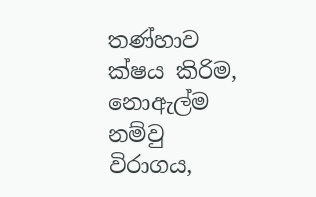තණ්හාව ක්ෂය කිරිම, නොඇල්ම නම්වු විරාගය,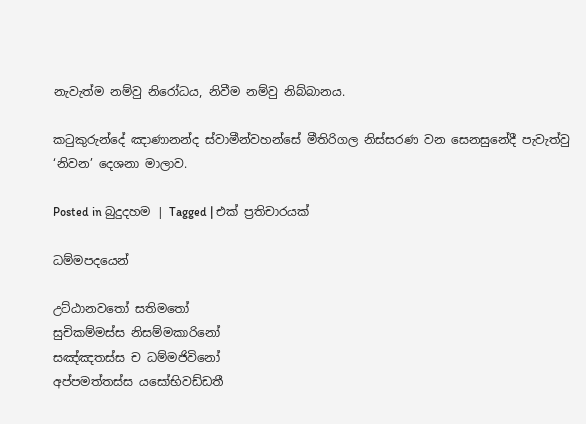නැවැත්ම නම්වු නිරෝධය, නිවීම නම්වු නිබ්බානය.

කටුකුරුන්දේ ඤාණානන්ද ස්වාමීන්වහන්සේ මීතිරිගල නිස්සරණ වන සෙනසුනේදී පැවැත්වු ‘නිවන’ දෙශනා මාලාව.

Posted in බුදුදහම | Tagged | එක් ප්‍රතිචාරයක්

ධම්මපදයෙන්

උට්ඨානවතෝ සතිමතෝ
සුචිකම්මස්ස නිසම්මකාරිනෝ
සඤ්ඤතස්ස ච ධම්මජිවිනෝ
අප්පමත්තස්ස යසෝභිවඩ්ඩතී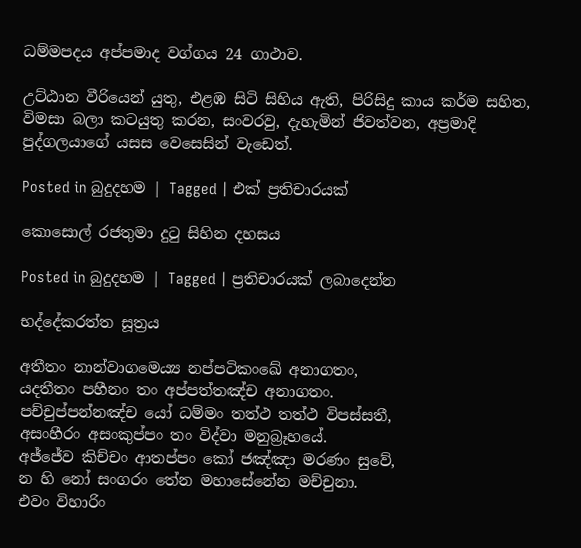ධම්මපදය අප්පමාද වග්ගය 24 ගාථාව.

උට්ඨාන වීරියෙන් යුතු, එළඹ සිටි සිහිය ඇති, පිරිසිදු කාය කර්ම සහිත, විමසා බලා කටයුතු කරන, සංවරවු, දැහැමින් ජිවත්වන, අප්‍රමාදි පුද්ගලයාගේ යසස වෙසෙසින් වැඩෙත්.

Posted in බුදුදහම | Tagged | එක් ප්‍රතිචාරයක්

කොසොල් රජතුමා දුටු සිහින දහසය

Posted in බුදුදහම | Tagged | ප්‍රතිචාරයක් ලබාදෙන්න

භද්දේකරත්ත සූත්‍රය

අතීතං නාන්වාගමෙය්‍ය නප්පටිකංඛේ අනාගතං,
යදතීතං පහීනං තං අප්පත්තඤ්ච අනාගතං.
පච්චුප්පන්නඤ්ච යෝ ධම්මං තත්ථ තත්ථ විපස්සතී,
අසංහීරං අසංකුප්පං තං විද්වා මනුබ්‍රෑහයේ.
අජ්ජේව කිච්චං ආතප්පං කෝ ජඤ්ඤා මරණං සුවේ,
න හි නෝ සංගරං තේන මහාසේනේන මච්චුනා.
එවං විහාරිං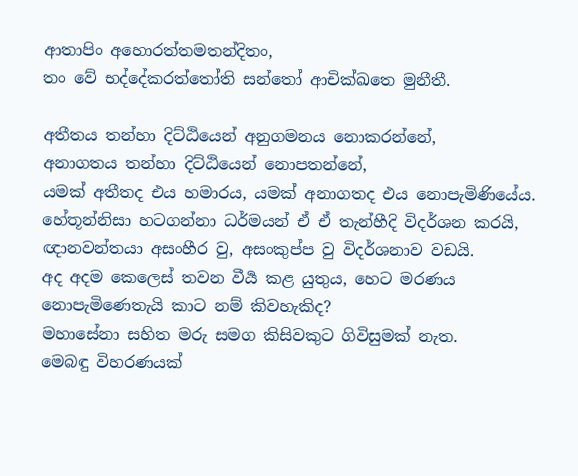ආතාපිං අහොරත්තමතන්දිතං,
තං වේ භද්දේකරත්තෝති සන්තෝ ආචික්ඛතෙ මුනීතී.

අතීතය තන්හා දිට්ඨියෙන් අනුගමනය නොකරන්නේ,
අනාගතය තන්හා දිට්ඨියෙන් නොපතන්නේ,
යමක් අතීතද එය හමාරය, යමක් අනාගතද එය නොපැමිණියේය.
හේතූන්නිසා හටගන්නා ධර්මයන් ඒ ඒ තැන්හීදි විදර්ශන කරයි,
ඥානවන්තයා අසංහීර වු, අසංකුප්ප වු විදර්ශනාව වඩයි.
අද අදම කෙලෙස් තවන වීර්‍ය කළ යුතුය, හෙට මරණය නොපැමිණෙතැයි කාට නම් කිවහැකිද?
මහාසේනා සහිත මරු සමග කිසිවකුට ගිවිසුමක් නැත.
මෙබඳු විහරණයක්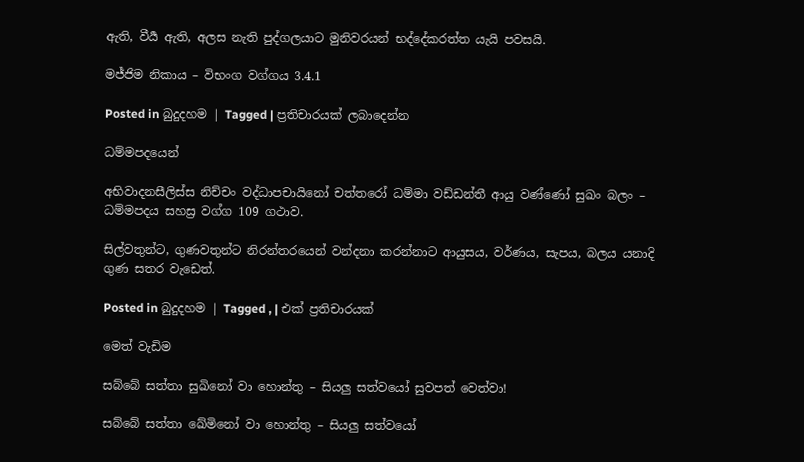ඇති, වීර්‍ය ඇති, අලස නැති පුද්ගලයාට මුනිවරයන් භද්දේකරත්ත යැයි පවසයි.

මජ්ජිම නිකාය – විභංග වග්ගය 3.4.1

Posted in බුදුදහම | Tagged | ප්‍රතිචාරයක් ලබාදෙන්න

ධම්මපදයෙන්

අභිවාදනසීලිස්ස නිච්චං වද්ධාපචායිනෝ චත්තරෝ ධම්මා වඩ්ඩන්තී ආයු වණ්ණෝ සුඛං බලං – ධම්මපදය සහස්‍ර වග්ග 109 ගථාව.

සිල්වතුන්ට, ගුණවතුන්ට නිරන්තරයෙන් වන්දනා කරන්නාට ආයුසය, වර්ණය, සැපය, බලය යනාදි ගුණ සතර වැඩෙත්.

Posted in බුදුදහම | Tagged , | එක් ප්‍රතිචාරයක්

මෙත් වැඩිම

සබ්බේ සත්තා සුඛිනෝ වා හොන්තු – සියලු සත්වයෝ සුවපත් වෙත්වා!

සබ්බේ සත්තා ඛේමිනෝ වා හොන්තු – සියලු සත්වයෝ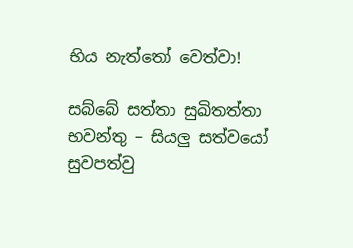භිය නැත්තෝ වෙත්වා!

සබ්බේ සත්තා සුඛිතත්තා භවන්තු – සියලු සත්වයෝ සුවපත්වු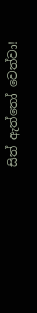සිත් ඇත්තෝ වෙත්වා!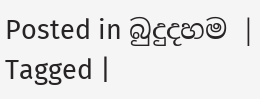Posted in බුදුදහම | Tagged |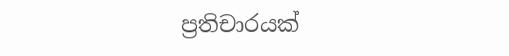ප්‍රතිචාරයක්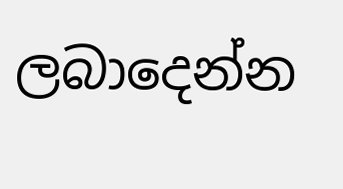ලබාදෙන්න